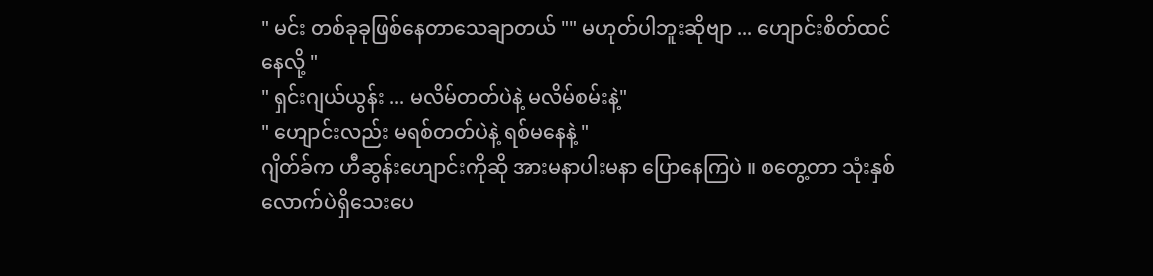" မင်း တစ်ခုခုဖြစ်နေတာသေချာတယ် "" မဟုတ်ပါဘူးဆိုဗျာ ... ဟျောင်းစိတ်ထင်နေလို့ "
" ရှင်းဂျယ်ယွန်း ... မလိမ်တတ်ပဲနဲ့ မလိမ်စမ်းနဲ့"
" ဟျောင်းလည်း မရစ်တတ်ပဲနဲ့ ရစ်မနေနဲ့ "
ဂျိတ်ခ်က ဟီဆွန်းဟျောင်းကိုဆို အားမနာပါးမနာ ပြောနေကြပဲ ။ စတွေ့တာ သုံးနှစ်လောက်ပဲရှိသေးပေ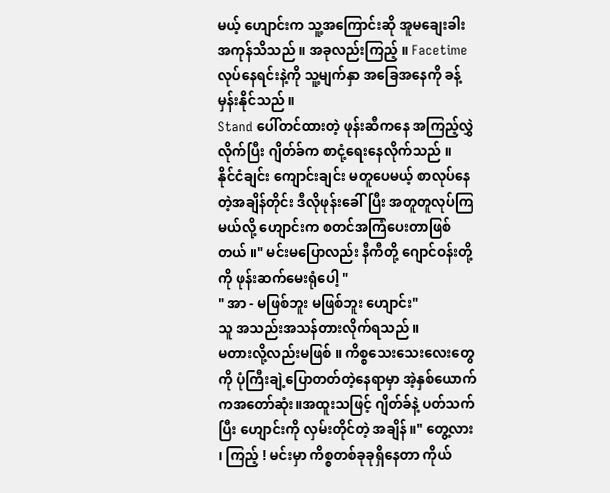မယ့် ဟျောင်းက သူ့အကြောင်းဆို အူမချေးခါးအကုန်သိသည် ။ အခုလည်းကြည့် ။ Facetime လုပ်နေရင်းနဲ့ကို သူ့မျက်နှာ အခြေအနေကို ခန့်မှန်းနိုင်သည် ။
Stand ပေါ်တင်ထားတဲ့ ဖုန်းဆီကနေ အကြည့်လွှဲလိုက်ပြီး ဂျိတ်ခ်က စာငုံ့ရေးနေလိုက်သည် ။
နိုင်ငံချင်း ကျောင်းချင်း မတူပေမယ့် စာလုပ်နေတဲ့အချိန်တိုင်း ဒီလိုဖုန်းခေါ်ပြီး အတူတူလုပ်ကြမယ်လို့ ဟျောင်းက စတင်အကြံပေးတာဖြစ်တယ် ။" မင်းမပြောလည်း နီကီတို့ ဂျောင်ဝန်းတို့ကို ဖုန်းဆက်မေးရုံပေါ့ "
" အာ - မဖြစ်ဘူး မဖြစ်ဘူး ဟျောင်း"
သူ အသည်းအသန်တားလိုက်ရသည် ။
မတားလို့လည်းမဖြစ် ။ ကိစ္စသေးသေးလေးတွေကို ပုံကြီးချဲ့ပြောတတ်တဲ့နေရာမှာ အဲ့နှစ်ယောက်ကအတော်ဆုံး။အထူးသဖြင့် ဂျိတ်ခ်နဲ့ ပတ်သက်ပြီး ဟျောင်းကို လှမ်းတိုင်တဲ့ အချိန် ။" တွေ့လား ၊ ကြည့် ! မင်းမှာ ကိစ္စတစ်ခုခုရှိနေတာ ကိုယ်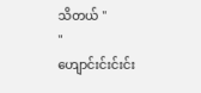သိတယ် "
" ဟျောင်းင်းင်းင်း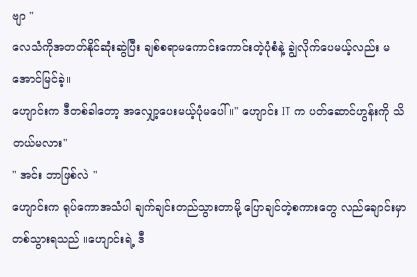ဗျာ "
လေသံကိုအတတ်နိုင်ဆုံးဆွဲပြီး ချစ်စရာမကောင်းကောင်းတဲ့ပုံစံနဲ့ ချွဲလိုက်ပေမယ့်လည်း မအောင်မြင်ခဲ့။
ဟျောင်းက ဒီတစ်ခါတော့ အလျှော့ပေးမယ့်ပုံမပေါ် ။" ဟျောင်း IT က ပတ်ဆောင်ဟွန်းကို သိတယ်မလား"
" အင်း ဘာဖြစ်လဲ "
ဟျောင်းက ရုပ်ကောအသံပါ ချက်ချင်းတည်သွားတာမို့ ပြောချင်တဲ့စကားတွေ လည်ချောင်းမှာတစ်သွားရသည် ။ဟျောင်းရဲ့ ဒီ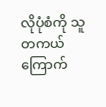လိုပုံစံကို သူတကယ်ကြောက်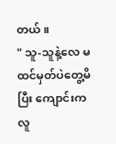တယ် ။
" သူ-သူနဲ့လေ မထင်မှတ်ပဲတွေ့မိပြီး ကျောင်းကလူ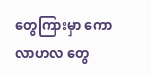တွေကြားမှာ ကောလာဟလ တွေ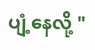ပျံ့နေလို့ "